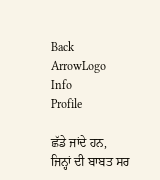Back ArrowLogo
Info
Profile

ਛੱਡੇ ਜਾਂਦੇ ਹਨ, ਜਿਨ੍ਹਾਂ ਦੀ ਬਾਬਤ ਸਰ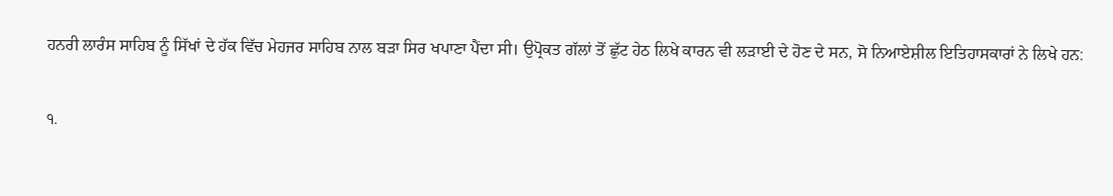ਹਨਰੀ ਲਾਰੰਸ ਸਾਹਿਬ ਨੂੰ ਸਿੱਖਾਂ ਦੇ ਹੱਕ ਵਿੱਚ ਮੇਹਜਰ ਸਾਹਿਬ ਨਾਲ ਬੜਾ ਸਿਰ ਖਪਾਣਾ ਪੈਂਦਾ ਸੀ। ਉਪ੍ਰੋਕਤ ਗੱਲਾਂ ਤੋਂ ਛੁੱਟ ਹੇਠ ਲਿਖੇ ਕਾਰਨ ਵੀ ਲੜਾਈ ਦੇ ਹੋਣ ਦੇ ਸਨ, ਸੋ ਨਿਆਏਸ਼ੀਲ ਇਤਿਹਾਸਕਾਰਾਂ ਨੇ ਲਿਖੇ ਹਨ:

੧.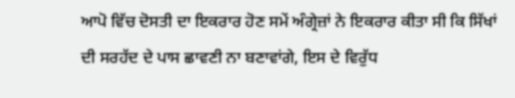ਆਪੋ ਵਿੱਚ ਦੋਸਤੀ ਦਾ ਇਕਰਾਰ ਹੋਣ ਸਮੇਂ ਅੰਗ੍ਰੇਜ਼ਾਂ ਨੇ ਇਕਰਾਰ ਕੀਤਾ ਸੀ ਕਿ ਸਿੱਖਾਂ ਦੀ ਸਰਹੱਦ ਦੇ ਪਾਸ ਛਾਵਣੀ ਨਾ ਬਣਾਵਾਂਗੇ, ਇਸ ਦੇ ਵਿਰੁੱਧ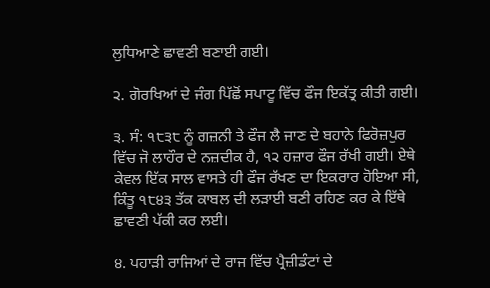ਲੁਧਿਆਣੇ ਛਾਵਣੀ ਬਣਾਈ ਗਈ।

੨. ਗੋਰਖਿਆਂ ਦੇ ਜੰਗ ਪਿੱਛੋਂ ਸਪਾਟੂ ਵਿੱਚ ਫੌਜ ਇਕੱਤ੍ਰ ਕੀਤੀ ਗਈ।

੩. ਸੰ: ੧੮੩੮ ਨੂੰ ਗਜ਼ਨੀ ਤੇ ਫੌਜ ਲੈ ਜਾਣ ਦੇ ਬਹਾਨੇ ਫਿਰੋਜ਼ਪੁਰ ਵਿੱਚ ਜੋ ਲਾਹੌਰ ਦੇ ਨਜ਼ਦੀਕ ਹੈ, ੧੨ ਹਜ਼ਾਰ ਫੌਜ ਰੱਖੀ ਗਈ। ਏਥੇ ਕੇਵਲ ਇੱਕ ਸਾਲ ਵਾਸਤੇ ਹੀ ਫੌਜ ਰੱਖਣ ਦਾ ਇਕਰਾਰ ਹੋਇਆ ਸੀ, ਕਿੰਤੂ ੧੮੪੩ ਤੱਕ ਕਾਬਲ ਦੀ ਲੜਾਈ ਬਣੀ ਰਹਿਣ ਕਰ ਕੇ ਇੱਥੇ ਛਾਵਣੀ ਪੱਕੀ ਕਰ ਲਈ।

੪. ਪਹਾੜੀ ਰਾਜਿਆਂ ਦੇ ਰਾਜ ਵਿੱਚ ਪ੍ਰੈਜ਼ੀਡੰਟਾਂ ਦੇ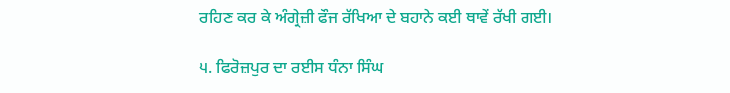ਰਹਿਣ ਕਰ ਕੇ ਅੰਗ੍ਰੇਜ਼ੀ ਫੌਜ ਰੱਖਿਆ ਦੇ ਬਹਾਨੇ ਕਈ ਥਾਵੇਂ ਰੱਖੀ ਗਈ।

੫. ਫਿਰੋਜ਼ਪੁਰ ਦਾ ਰਈਸ ਧੰਨਾ ਸਿੰਘ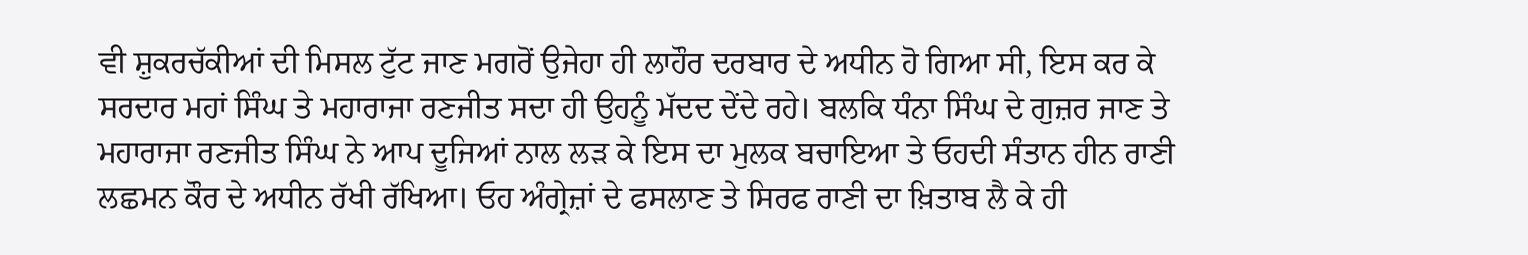ਵੀ ਸ਼ੁਕਰਚੱਕੀਆਂ ਦੀ ਮਿਸਲ ਟੁੱਟ ਜਾਣ ਮਗਰੋਂ ਉਜੇਹਾ ਹੀ ਲਾਹੌਰ ਦਰਬਾਰ ਦੇ ਅਧੀਨ ਹੋ ਗਿਆ ਸੀ, ਇਸ ਕਰ ਕੇ ਸਰਦਾਰ ਮਹਾਂ ਸਿੰਘ ਤੇ ਮਹਾਰਾਜਾ ਰਣਜੀਤ ਸਦਾ ਹੀ ਉਹਨੂੰ ਮੱਦਦ ਦੇਂਦੇ ਰਹੇ। ਬਲਕਿ ਧੰਨਾ ਸਿੰਘ ਦੇ ਗੁਜ਼ਰ ਜਾਣ ਤੇ ਮਹਾਰਾਜਾ ਰਣਜੀਤ ਸਿੰਘ ਨੇ ਆਪ ਦੂਜਿਆਂ ਨਾਲ ਲੜ ਕੇ ਇਸ ਦਾ ਮੁਲਕ ਬਚਾਇਆ ਤੇ ਓਹਦੀ ਸੰਤਾਨ ਹੀਨ ਰਾਣੀ ਲਛਮਨ ਕੌਰ ਦੇ ਅਧੀਨ ਰੱਖੀ ਰੱਖਿਆ। ਓਹ ਅੰਗ੍ਰੇਜ਼ਾਂ ਦੇ ਫਸਲਾਣ ਤੇ ਸਿਰਫ ਰਾਣੀ ਦਾ ਖ਼ਿਤਾਬ ਲੈ ਕੇ ਹੀ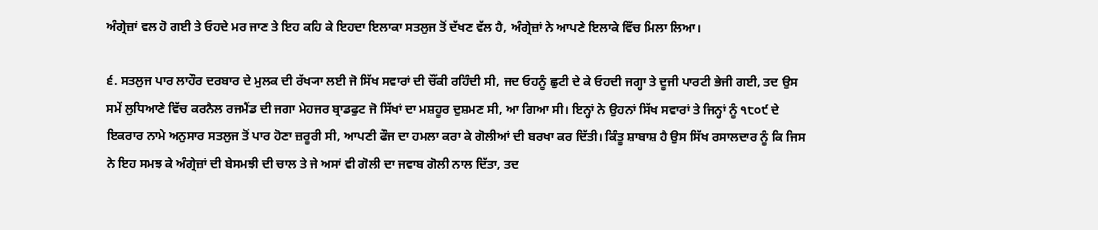ਅੰਗ੍ਰੇਜ਼ਾਂ ਵਲ ਹੋ ਗਈ ਤੇ ਓਹਦੇ ਮਰ ਜਾਣ ਤੇ ਇਹ ਕਹਿ ਕੇ ਇਹਦਾ ਇਲਾਕਾ ਸਤਲੁਜ ਤੋਂ ਦੱਖਣ ਵੱਲ ਹੈ, ਅੰਗ੍ਰੇਜ਼ਾਂ ਨੇ ਆਪਣੇ ਇਲਾਕੇ ਵਿੱਚ ਮਿਲਾ ਲਿਆ।

੬. ਸਤਲੁਜ ਪਾਰ ਲਾਹੌਰ ਦਰਬਾਰ ਦੇ ਮੁਲਕ ਦੀ ਰੱਖ੍ਯਾ ਲਈ ਜੋ ਸਿੱਖ ਸਵਾਰਾਂ ਦੀ ਚੌਂਕੀ ਰਹਿੰਦੀ ਸੀ, ਜਦ ਓਹਨੂੰ ਛੁਟੀ ਦੇ ਕੇ ਓਹਦੀ ਜਗ੍ਹਾ ਤੇ ਦੂਜੀ ਪਾਰਟੀ ਭੇਜੀ ਗਈ, ਤਦ ਉਸ ਸਮੇਂ ਲੁਧਿਆਣੇ ਵਿੱਚ ਕਰਨੈਲ ਰਜਮੈਂਡ ਦੀ ਜਗਾ ਮੇਹਜਰ ਬ੍ਰਾਡਫੁਟ ਜੋ ਸਿੱਖਾਂ ਦਾ ਮਸ਼ਹੂਰ ਦੁਸ਼ਮਣ ਸੀ, ਆ ਗਿਆ ਸੀ। ਇਨ੍ਹਾਂ ਨੇ ਉਹਨਾਂ ਸਿੱਖ ਸਵਾਰਾਂ ਤੇ ਜਿਨ੍ਹਾਂ ਨੂੰ ੧੮੦੯ ਦੇ ਇਕਰਾਰ ਨਾਮੇ ਅਨੁਸਾਰ ਸਤਲੁਜ ਤੋਂ ਪਾਰ ਹੋਣਾ ਜ਼ਰੂਰੀ ਸੀ, ਆਪਣੀ ਫੌਜ ਦਾ ਹਮਲਾ ਕਰਾ ਕੇ ਗੋਲੀਆਂ ਦੀ ਬਰਖਾ ਕਰ ਦਿੱਤੀ। ਕਿੰਤੂ ਸ਼ਾਬਾਸ਼ ਹੈ ਉਸ ਸਿੱਖ ਰਸਾਲਦਾਰ ਨੂੰ ਕਿ ਜਿਸ ਨੇ ਇਹ ਸਮਝ ਕੇ ਅੰਗ੍ਰੇਜ਼ਾਂ ਦੀ ਬੇਸਮਝੀ ਦੀ ਚਾਲ ਤੇ ਜੇ ਅਸਾਂ ਵੀ ਗੋਲੀ ਦਾ ਜਵਾਬ ਗੋਲੀ ਨਾਲ ਦਿੱਤਾ, ਤਦ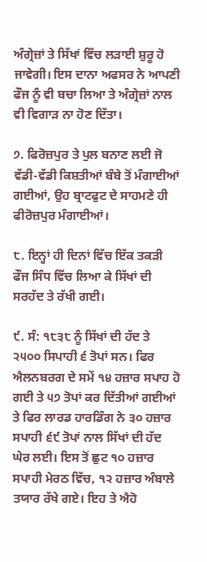ਅੰਗ੍ਰੇਜ਼ਾਂ ਤੇ ਸਿੱਖਾਂ ਵਿੱਚ ਲੜਾਈ ਸ਼ੁਰੂ ਹੋ ਜਾਵੇਗੀ। ਇਸ ਦਾਨਾ ਅਫਸਰ ਨੇ ਆਪਣੀ ਫੌਜ ਨੂੰ ਵੀ ਬਚਾ ਲਿਆ ਤੇ ਅੰਗ੍ਰੇਜ਼ਾਂ ਨਾਲ ਵੀ ਵਿਗਾੜ ਨਾ ਹੋਣ ਦਿੱਤਾ।

੭. ਫਿਰੋਜ਼ਪੁਰ ਤੇ ਪੁਲ ਬਨਾਣ ਲਈ ਜੋ ਵੱਡੀ-ਵੱਡੀ ਕਿਸ਼ਤੀਆਂ ਬੰਬੇ ਤੋਂ ਮੰਗਾਈਆਂ ਗਈਆਂ, ਉਹ ਬ੍ਰਾਟਫੁਟ ਦੇ ਸਾਹਮਣੇ ਹੀ ਫੀਰੋਜ਼ਪੁਰ ਮੰਗਾਈਆਂ।

੮. ਇਨ੍ਹਾਂ ਹੀ ਦਿਨਾਂ ਵਿੱਚ ਇੱਕ ਤਕੜੀ ਫੌਜ ਸਿੰਧ ਵਿੱਚ ਲਿਆ ਕੇ ਸਿੱਖਾਂ ਦੀ ਸਰਹੱਦ ਤੇ ਰੱਖੀ ਗਈ।

੯. ਸੰ: ੧੮੩੮ ਨੂੰ ਸਿੱਖਾਂ ਦੀ ਹੱਦ ਤੇ ੨੫੦੦ ਸਿਪਾਹੀ ੬ ਤੋਪਾਂ ਸਨ। ਫਿਰ ਐਲਨਬਰਗ ਦੇ ਸਮੇਂ ੧੪ ਹਜ਼ਾਰ ਸਪਾਹ ਹੋ ਗਈ ਤੇ ੫੭ ਤੋਪਾਂ ਕਰ ਦਿੱਤੀਆਂ ਗਈਆਂ ਤੇ ਫਿਰ ਲਾਰਡ ਹਾਰਡਿੰਗ ਨੇ ੩੦ ਹਜ਼ਾਰ ਸਪਾਹੀ ੬੯ ਤੋਪਾਂ ਨਾਲ ਸਿੱਖਾਂ ਦੀ ਹੱਦ ਘੇਰ ਲਈ। ਇਸ ਤੋਂ ਛੁਟ ੧੦ ਹਜ਼ਾਰ ਸਪਾਹੀ ਮੇਰਠ ਵਿੱਚ, ੧੨ ਹਜ਼ਾਰ ਅੰਬਾਲੇ ਤਯਾਰ ਰੱਖੇ ਗਏ। ਇਹ ਤੇ ਐਹੋ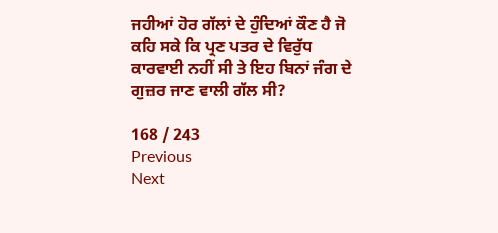ਜਹੀਆਂ ਹੋਰ ਗੱਲਾਂ ਦੇ ਹੁੰਦਿਆਂ ਕੌਣ ਹੈ ਜੋ ਕਹਿ ਸਕੇ ਕਿ ਪ੍ਰਣ ਪਤਰ ਦੇ ਵਿਰੁੱਧ ਕਾਰਵਾਈ ਨਹੀਂ ਸੀ ਤੇ ਇਹ ਬਿਨਾਂ ਜੰਗ ਦੇ ਗੁਜ਼ਰ ਜਾਣ ਵਾਲੀ ਗੱਲ ਸੀ?

168 / 243
Previous
Next